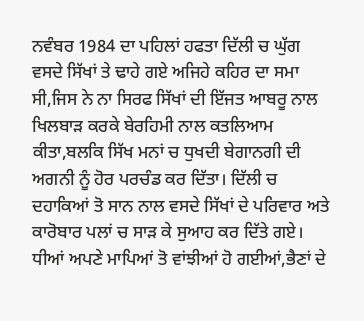ਨਵੰਬਰ 1984 ਦਾ ਪਹਿਲਾਂ ਹਫਤਾ ਦਿੱਲੀ ਚ ਘੁੱਗ ਵਸਦੇ ਸਿੱਖਾਂ ਤੇ ਢਾਹੇ ਗਏ ਅਜਿਹੇ ਕਹਿਰ ਦਾ ਸਮਾ ਸੀ,ਜਿਸ ਨੇ ਨਾ ਸਿਰਫ ਸਿੱਖਾਂ ਦੀ ਇੱਜਤ ਆਬਰੂ ਨਾਲ ਖਿਲਬਾੜ ਕਰਕੇ ਬੇਰਹਿਮੀ ਨਾਲ ਕਤਲਿਆਮ ਕੀਤਾ,ਬਲਕਿ ਸਿੱਖ ਮਨਾਂ ਚ ਧੁਖਦੀ ਬੇਗਾਨਗੀ ਦੀ ਅਗਨੀ ਨੂੰ ਹੋਰ ਪਰਚੰਡ ਕਰ ਦਿੱਤਾ। ਦਿੱਲੀ ਚ ਦਹਾਕਿਆਂ ਤੋ ਸਾਨ ਨਾਲ ਵਸਦੇ ਸਿੱਖਾਂ ਦੇ ਪਰਿਵਾਰ ਅਤੇ ਕਾਰੋਬਾਰ ਪਲਾਂ ਚ ਸਾੜ ਕੇ ਸੁਆਹ ਕਰ ਦਿੱਤੇ ਗਏ। ਧੀਆਂ ਅਪਣੇ ਮਾਪਿਆਂ ਤੋ ਵਾਂਝੀਆਂ ਹੋ ਗਈਆਂ,ਭੈਣਾਂ ਦੇ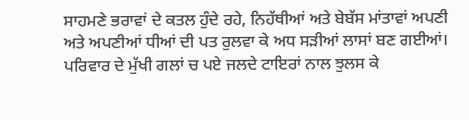ਸਾਹਮਣੇ ਭਰਾਵਾਂ ਦੇ ਕਤਲ ਹੁੰਦੇ ਰਹੇ, ਨਿਹੱਥੀਆਂ ਅਤੇ ਬੇਬੱਸ ਮਾਂਤਾਵਾਂ ਅਪਣੀ ਅਤੇ ਅਪਣੀਆਂ ਧੀਆਂ ਦੀ ਪਤ ਰੁਲਵਾ ਕੇ ਅਧ ਸੜੀਆਂ ਲਾਸਾਂ ਬਣ ਗਈਆਂ। ਪਰਿਵਾਰ ਦੇ ਮੁੱਖੀ ਗਲਾਂ ਚ ਪਏ ਜਲਦੇ ਟਾਇਰਾਂ ਨਾਲ ਝੁਲਸ ਕੇ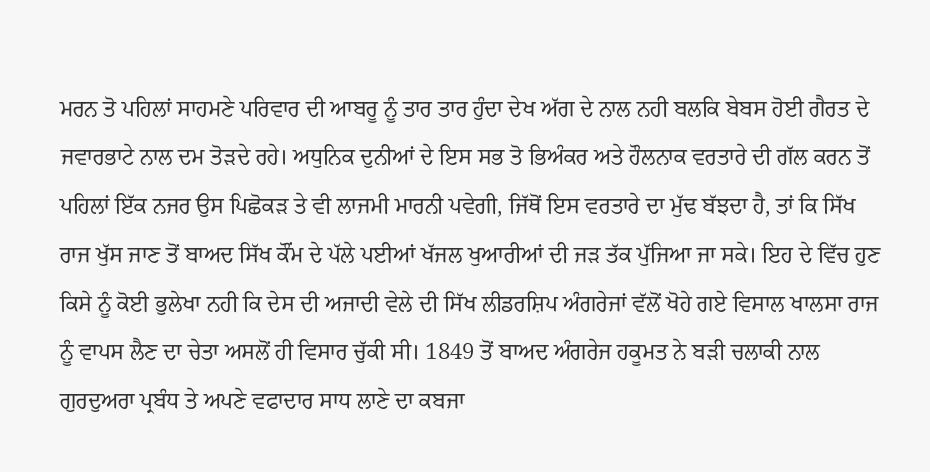ਮਰਨ ਤੋ ਪਹਿਲਾਂ ਸਾਹਮਣੇ ਪਰਿਵਾਰ ਦੀ ਆਬਰੂ ਨੂੰ ਤਾਰ ਤਾਰ ਹੁੰਦਾ ਦੇਖ ਅੱਗ ਦੇ ਨਾਲ ਨਹੀ ਬਲਕਿ ਬੇਬਸ ਹੋਈ ਗੈਰਤ ਦੇ ਜਵਾਰਭਾਟੇ ਨਾਲ ਦਮ ਤੋੜਦੇ ਰਹੇ। ਅਧੁਨਿਕ ਦੁਨੀਆਂ ਦੇ ਇਸ ਸਭ ਤੋ ਭਿਅੰਕਰ ਅਤੇ ਹੌਲਨਾਕ ਵਰਤਾਰੇ ਦੀ ਗੱਲ ਕਰਨ ਤੋਂ ਪਹਿਲਾਂ ਇੱਕ ਨਜਰ ਉਸ ਪਿਛੋਕੜ ਤੇ ਵੀ ਲਾਜਮੀ ਮਾਰਨੀ ਪਵੇਗੀ, ਜਿੱਥੋਂ ਇਸ ਵਰਤਾਰੇ ਦਾ ਮੁੱਢ ਬੱਝਦਾ ਹੈ, ਤਾਂ ਕਿ ਸਿੱਖ ਰਾਜ ਖੁੱਸ ਜਾਣ ਤੋਂ ਬਾਅਦ ਸਿੱਖ ਕੌਂਮ ਦੇ ਪੱਲੇ ਪਈਆਂ ਖੱਜਲ ਖੁਆਰੀਆਂ ਦੀ ਜੜ ਤੱਕ ਪੁੱਜਿਆ ਜਾ ਸਕੇ। ਇਹ ਦੇ ਵਿੱਚ ਹੁਣ ਕਿਸੇ ਨੂੰ ਕੋਈ ਭੁਲੇਖਾ ਨਹੀ ਕਿ ਦੇਸ ਦੀ ਅਜਾਦੀ ਵੇਲੇ ਦੀ ਸਿੱਖ ਲੀਡਰਸ਼ਿਪ ਅੰਗਰੇਜਾਂ ਵੱਲੋਂ ਖੋਹੇ ਗਏ ਵਿਸਾਲ ਖਾਲਸਾ ਰਾਜ ਨੂੰ ਵਾਪਸ ਲੈਣ ਦਾ ਚੇਤਾ ਅਸਲੋਂ ਹੀ ਵਿਸਾਰ ਚੁੱਕੀ ਸੀ। 1849 ਤੋਂ ਬਾਅਦ ਅੰਗਰੇਜ ਹਕੂਮਤ ਨੇ ਬੜੀ ਚਲਾਕੀ ਨਾਲ ਗੁਰਦੁਅਰਾ ਪ੍ਰਬੰਧ ਤੇ ਅਪਣੇ ਵਫਾਦਾਰ ਸਾਧ ਲਾਣੇ ਦਾ ਕਬਜਾ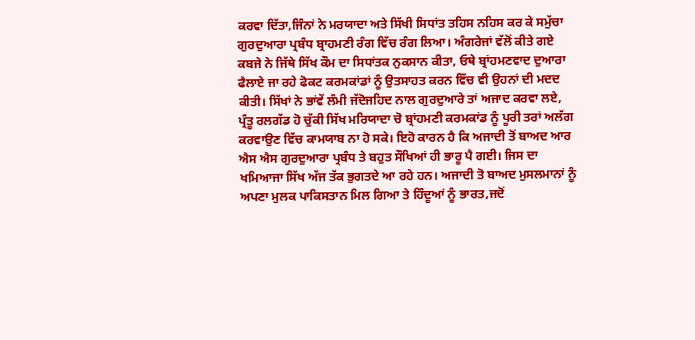ਕਰਵਾ ਦਿੱਤਾ,ਜਿੰਨਾਂ ਨੇ ਮਰਯਾਦਾ ਅਤੇ ਸਿੱਖੀ ਸਿਧਾਂਤ ਤਹਿਸ ਨਹਿਸ ਕਰ ਕੇ ਸਮੁੱਚਾ ਗੁਰਦੁਆਰਾ ਪ੍ਰਬੰਧ ਬ੍ਰਾਹਮਣੀ ਰੰਗ ਵਿੱਚ ਰੰਗ ਲਿਆ। ਅੰਗਰੇਜਾਂ ਵੱਲੋਂ ਕੀਤੇ ਗਏ ਕਬਜੇ ਨੇ ਜਿੱਥੇ ਸਿੱਖ ਕੌਮ ਦਾ ਸਿਧਾਂਤਕ ਨੁਕਸਾਨ ਕੀਤਾ, ਓਥੇ ਬ੍ਰਾਂਹਮਣਵਾਦ ਦੁਆਰਾ ਫੈਲਾਏ ਜਾ ਰਹੇ ਫੋਕਟ ਕਰਮਕਾਂਡਾਂ ਨੂੰ ਉਤਸਾਹਤ ਕਰਨ ਵਿੱਚ ਵੀ ਉਹਨਾਂ ਦੀ ਮਦਦ ਕੀਤੀ। ਸਿੱਖਾਂ ਨੇ ਭਾਂਵੇਂ ਲੰਮੀ ਜੱਦੋਜਹਿਦ ਨਾਲ ਗੁਰਦੁਆਰੇ ਤਾਂ ਅਜਾਦ ਕਰਵਾ ਲਏ, ਪ੍ਰੰਤੂ ਰਲਗੱਡ ਹੋ ਚੁੱਕੀ ਸਿੱਖ ਮਰਿਯਾਦਾ ਚੋ ਬ੍ਰਾਂਹਮਣੀ ਕਰਮਕਾਂਡ ਨੂੰ ਪੂਰੀ ਤਰਾਂ ਅਲੱਗ ਕਰਵਾਉਣ ਵਿੱਚ ਕਾਮਯਾਬ ਨਾ ਹੋ ਸਕੇ। ਇਹੋ ਕਾਰਨ ਹੈ ਕਿ ਅਜਾਦੀ ਤੋਂ ਬਾਅਦ ਆਰ ਐਸ ਐਸ ਗੁਰਦੁਆਰਾ ਪ੍ਰਬੰਧ ਤੇ ਬਹੁਤ ਸੌਖਿਆਂ ਹੀ ਭਾਰੂ ਪੈ ਗਈ। ਜਿਸ ਦਾ ਖਮਿਆਜਾ ਸਿੱਖ ਅੱਜ ਤੱਕ ਭੁਗਤਦੇ ਆ ਰਹੇ ਹਨ। ਅਜਾਦੀ ਤੋ ਬਾਅਦ ਮੁਸਲਮਾਨਾਂ ਨੂੰ ਅਪਣਾ ਮੁਲਕ ਪਾਕਿਸਤਾਨ ਮਿਲ ਗਿਆ ਤੇ ਹਿੰਦੂਆਂ ਨੂੰ ਭਾਰਤ,ਜਦੋਂ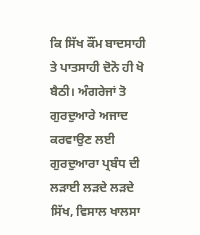ਕਿ ਸਿੱਖ ਕੌਂਮ ਬਾਦਸਾਹੀ ਤੇ ਪਾਤਸਾਹੀ ਦੋਨੋ ਹੀ ਖੋ ਬੈਠੀ। ਅੰਗਰੇਜਾਂ ਤੋ ਗੁਰਦੁਆਰੇ ਅਜਾਦ ਕਰਵਾਉਣ ਲਈ ਗੁਰਦੁਆਰਾ ਪ੍ਰਬੰਧ ਦੀ ਲੜਾਈ ਲੜਦੇ ਲੜਦੇ ਸਿੱਖ, ਵਿਸਾਲ ਖਾਲਸਾ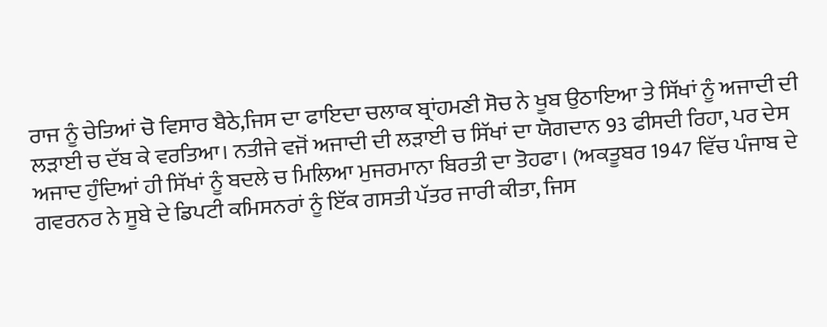ਰਾਜ ਨੂੰ ਚੇਤਿਆਂ ਚੋ ਵਿਸਾਰ ਬੈਠੇ,ਜਿਸ ਦਾ ਫਾਇਦਾ ਚਲਾਕ ਬ੍ਰਾਂਹਮਣੀ ਸੋਚ ਨੇ ਖੂਬ ਉਠਾਇਆ ਤੇ ਸਿੱਖਾਂ ਨੂੰ ਅਜਾਦੀ ਦੀ ਲੜਾਈ ਚ ਦੱਬ ਕੇ ਵਰਤਿਆ। ਨਤੀਜੇ ਵਜੋਂ ਅਜਾਦੀ ਦੀ ਲੜਾਈ ਚ ਸਿੱਖਾਂ ਦਾ ਯੋਗਦਾਨ 93 ਫੀਸਦੀ ਰਿਹਾ, ਪਰ ਦੇਸ ਅਜਾਦ ਹੁੰਦਿਆਂ ਹੀ ਸਿੱਖਾਂ ਨੂੰ ਬਦਲੇ ਚ ਮਿਲਿਆ ਮੁਜਰਮਾਨਾ ਬਿਰਤੀ ਦਾ ਤੋਹਫਾ। (ਅਕਤੂਬਰ 1947 ਵਿੱਚ ਪੰਜਾਬ ਦੇ ਗਵਰਨਰ ਨੇ ਸੂਬੇ ਦੇ ਡਿਪਟੀ ਕਮਿਸਨਰਾਂ ਨੂੰ ਇੱਕ ਗਸਤੀ ਪੱਤਰ ਜਾਰੀ ਕੀਤਾ, ਜਿਸ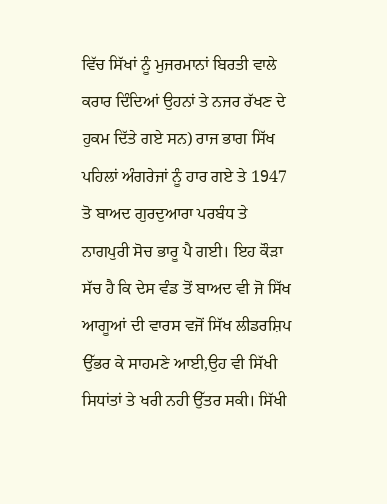ਵਿੱਚ ਸਿੱਖਾਂ ਨੂੰ ਮੁਜਰਮਾਨਾਂ ਬਿਰਤੀ ਵਾਲੇ ਕਰਾਰ ਦਿੰਦਿਆਂ ਉਹਨਾਂ ਤੇ ਨਜਰ ਰੱਖਣ ਦੇ ਹੁਕਮ ਦਿੱਤੇ ਗਏ ਸਨ) ਰਾਜ ਭਾਗ ਸਿੱਖ ਪਹਿਲਾਂ ਅੰਗਰੇਜਾਂ ਨੂੰ ਹਾਰ ਗਏ ਤੇ 1947 ਤੋ ਬਾਅਦ ਗੁਰਦੁਆਰਾ ਪਰਬੰਧ ਤੇ ਨਾਗਪੁਰੀ ਸੋਚ ਭਾਰੂ ਪੈ ਗਈ। ਇਹ ਕੌੜਾ ਸੱਚ ਹੈ ਕਿ ਦੇਸ ਵੰਡ ਤੋਂ ਬਾਅਦ ਵੀ ਜੋ ਸਿੱਖ ਆਗੂਆਂ ਦੀ ਵਾਰਸ ਵਜੋਂ ਸਿੱਖ ਲੀਡਰਸ਼ਿਪ ਉੱਭਰ ਕੇ ਸਾਹਮਣੇ ਆਈ,ਉਹ ਵੀ ਸਿੱਖੀ ਸਿਧਾਂਤਾਂ ਤੇ ਖਰੀ ਨਹੀ ਉੱਤਰ ਸਕੀ। ਸਿੱਖੀ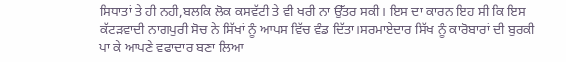ਸਿਧਾਤਾਂ ਤੇ ਹੀ ਨਹੀ,ਬਲਕਿ ਲੋਕ ਕਸਵੱਟੀ ਤੇ ਵੀ ਖਰੀ ਨਾ ਉੱਤਰ ਸਕੀ। ਇਸ ਦਾ ਕਾਰਨ ਇਹ ਸੀ ਕਿ ਇਸ ਕੱਟੜਵਾਦੀ ਨਾਗਪੁਰੀ ਸੋਚ ਨੇ ਸਿੱਖਾਂ ਨੂੰ ਆਪਸ ਵਿੱਚ ਵੰਡ ਦਿੱਤਾ।ਸਰਮਾਏਦਾਰ ਸਿੱਖ ਨੂੰ ਕਾਰੋਬਾਰਾਂ ਦੀ ਬੁਰਕੀ ਪਾ ਕੇ ਆਪਣੇ ਵਫਾਦਾਰ ਬਣਾ ਲਿਆ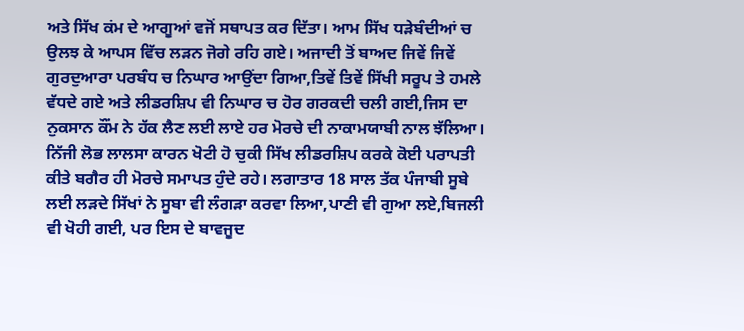ਅਤੇ ਸਿੱਖ ਕਂਮ ਦੇ ਆਗੂਆਂ ਵਜੋਂ ਸਥਾਪਤ ਕਰ ਦਿੱਤਾ। ਆਮ ਸਿੱਖ ਧੜੇਬੰਦੀਆਂ ਚ ਉਲਝ ਕੇ ਆਪਸ ਵਿੱਚ ਲੜਨ ਜੋਗੇ ਰਹਿ ਗਏ। ਅਜਾਦੀ ਤੋਂ ਬਾਅਦ ਜਿਵੇਂ ਜਿਵੇਂ ਗੁਰਦੁਆਰਾ ਪਰਬੰਧ ਚ ਨਿਘਾਰ ਆਉਂਦਾ ਗਿਆ,ਤਿਵੇਂ ਤਿਵੇਂ ਸਿੱਖੀ ਸਰੂਪ ਤੇ ਹਮਲੇ ਵੱਧਦੇ ਗਏ ਅਤੇ ਲੀਡਰਸ਼ਿਪ ਵੀ ਨਿਘਾਰ ਚ ਹੋਰ ਗਰਕਦੀ ਚਲੀ ਗਈ,ਜਿਸ ਦਾ ਨੁਕਸਾਨ ਕੌਂਮ ਨੇ ਹੱਕ ਲੈਣ ਲਈ ਲਾਏ ਹਰ ਮੋਰਚੇ ਦੀ ਨਾਕਾਮਯਾਬੀ ਨਾਲ ਝੱਲਿਆ। ਨਿੱਜੀ ਲੋਭ ਲਾਲਸਾ ਕਾਰਨ ਖੋਟੀ ਹੋ ਚੁਕੀ ਸਿੱਖ ਲੀਡਰਸ਼ਿਪ ਕਰਕੇ ਕੋਈ ਪਰਾਪਤੀ ਕੀਤੇ ਬਗੈਰ ਹੀ ਮੋਰਚੇ ਸਮਾਪਤ ਹੁੰਦੇ ਰਹੇ। ਲਗਾਤਾਰ 18 ਸਾਲ ਤੱਕ ਪੰਜਾਬੀ ਸੂਬੇ ਲਈ ਲੜਦੇ ਸਿੱਖਾਂ ਨੇ ਸੂਬਾ ਵੀ ਲੰਗੜਾ ਕਰਵਾ ਲਿਆ,ਪਾਣੀ ਵੀ ਗੁਆ ਲਏ,ਬਿਜਲੀ ਵੀ ਖੋਹੀ ਗਈ, ਪਰ ਇਸ ਦੇ ਬਾਵਜੂਦ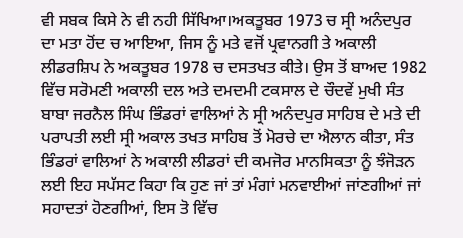ਵੀ ਸਬਕ ਕਿਸੇ ਨੇ ਵੀ ਨਹੀ ਸਿੱਖਿਆ।ਅਕਤੂਬਰ 1973 ਚ ਸ੍ਰੀ ਅਨੰਦਪੁਰ ਦਾ ਮਤਾ ਹੋਂਦ ਚ ਆਇਆ, ਜਿਸ ਨੂੰ ਮਤੇ ਵਜੋਂ ਪ੍ਰਵਾਨਗੀ ਤੇ ਅਕਾਲੀ ਲੀਡਰਸ਼ਿਪ ਨੇ ਅਕਤੂਬਰ 1978 ਚ ਦਸਤਖਤ ਕੀਤੇ। ਉਸ ਤੋਂ ਬਾਅਦ 1982 ਵਿੱਚ ਸਰੋਮਣੀ ਅਕਾਲੀ ਦਲ ਅਤੇ ਦਮਦਮੀ ਟਕਸਾਲ ਦੇ ਚੌਦਵੇਂ ਮੁਖੀ ਸੰਤ ਬਾਬਾ ਜਰਨੈਲ ਸਿੰਘ ਭਿੰਡਰਾਂ ਵਾਲਿਆਂ ਨੇ ਸ੍ਰੀ ਅਨੰਦਪੁਰ ਸਾਹਿਬ ਦੇ ਮਤੇ ਦੀ ਪਰਾਪਤੀ ਲਈ ਸ੍ਰੀ ਅਕਾਲ ਤਖਤ ਸਾਹਿਬ ਤੋਂ ਮੋਰਚੇ ਦਾ ਐਲਾਨ ਕੀਤਾ, ਸੰਤ ਭਿੰਡਰਾਂ ਵਾਲਿਆਂ ਨੇ ਅਕਾਲੀ ਲੀਡਰਾਂ ਦੀ ਕਮਜੋਰ ਮਾਨਸਿਕਤਾ ਨੂੰ ਝੰਜੋੜਨ ਲਈ ਇਹ ਸਪੱਸਟ ਕਿਹਾ ਕਿ ਹੁਣ ਜਾਂ ਤਾਂ ਮੰਗਾਂ ਮਨਵਾਈਆਂ ਜਾਂਣਗੀਆਂ ਜਾਂ ਸਹਾਦਤਾਂ ਹੋਣਗੀਆਂ, ਇਸ ਤੋ ਵਿੱਚ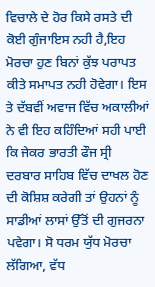ਵਿਚਾਲੇ ਦੇ ਹੋਰ ਕਿਸੇ ਰਸਤੇ ਦੀ ਕੋਈ ਗੁੰਜਾਇਸ ਨਹੀ ਹੈ,ਇਹ ਮੋਰਚਾ ਹੁਣ ਬਿਨਾਂ ਕੁੱਝ ਪਰਾਪਤ ਕੀਤੇ ਸਮਾਪਤ ਨਹੀ ਹੋਵੇਗਾ। ਇਸ ਤੇ ਦੱਬਵੀਂ ਅਵਾਜ ਵਿੱਚ ਅਕਾਲੀਆਂ ਨੇ ਵੀ ਇਹ ਕਹਿੰਦਿਆਂ ਸਹੀ ਪਾਈ ਕਿ ਜੇਕਰ ਭਾਰਤੀ ਫੌਜ ਸ੍ਰੀ ਦਰਬਾਰ ਸਾਹਿਬ ਵਿੱਚ ਦਾਖਲ ਹੋਣ ਦੀ ਕੋਸ਼ਿਸ਼ ਕਰੇਗੀ ਤਾਂ ਉਹਨਾਂ ਨੂੰ ਸਾਡੀਆਂ ਲਾਸਾਂ ਉੱਤੋਂ ਦੀ ਗੁਜਰਨਾ ਪਵੇਗਾ। ਸੋ ਧਰਮ ਯੁੱਧ ਮੋਰਚਾ ਲੱਗਿਆ, ਵੱਧ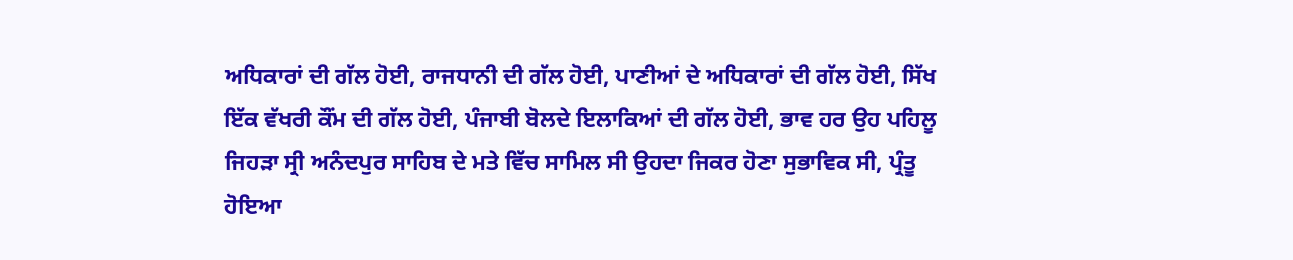ਅਧਿਕਾਰਾਂ ਦੀ ਗੱਲ ਹੋਈ, ਰਾਜਧਾਨੀ ਦੀ ਗੱਲ ਹੋਈ, ਪਾਣੀਆਂ ਦੇ ਅਧਿਕਾਰਾਂ ਦੀ ਗੱਲ ਹੋਈ, ਸਿੱਖ ਇੱਕ ਵੱਖਰੀ ਕੌਂਮ ਦੀ ਗੱਲ ਹੋਈ, ਪੰਜਾਬੀ ਬੋਲਦੇ ਇਲਾਕਿਆਂ ਦੀ ਗੱਲ ਹੋਈ, ਭਾਵ ਹਰ ਉਹ ਪਹਿਲੂ ਜਿਹੜਾ ਸ੍ਰੀ ਅਨੰਦਪੁਰ ਸਾਹਿਬ ਦੇ ਮਤੇ ਵਿੱਚ ਸਾਮਿਲ ਸੀ ਉਹਦਾ ਜਿਕਰ ਹੋਣਾ ਸੁਭਾਵਿਕ ਸੀ, ਪ੍ਰੰਤੂ ਹੋਇਆ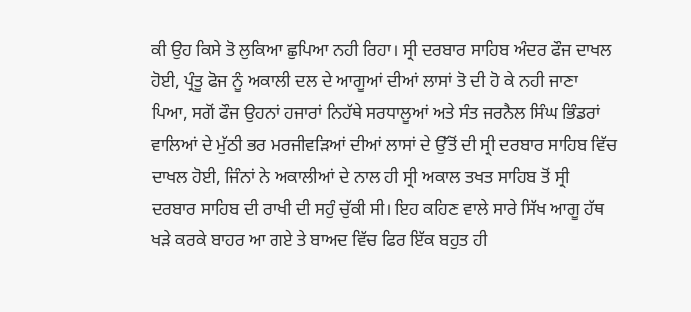ਕੀ ਉਹ ਕਿਸੇ ਤੋ ਲੁਕਿਆ ਛੁਪਿਆ ਨਹੀ ਰਿਹਾ। ਸ੍ਰੀ ਦਰਬਾਰ ਸਾਹਿਬ ਅੰਦਰ ਫੌਜ ਦਾਖਲ ਹੋਈ, ਪ੍ਰੰਤੂ ਫੋਜ ਨੂੰ ਅਕਾਲੀ ਦਲ ਦੇ ਆਗੂਆਂ ਦੀਆਂ ਲਾਸਾਂ ਤੋ ਦੀ ਹੋ ਕੇ ਨਹੀ ਜਾਣਾ ਪਿਆ, ਸਗੋਂ ਫੌਜ ਉਹਨਾਂ ਹਜਾਰਾਂ ਨਿਹੱਥੇ ਸਰਧਾਲੂਆਂ ਅਤੇ ਸੰਤ ਜਰਨੈਲ ਸਿੰਘ ਭਿੰਡਰਾਂ ਵਾਲਿਆਂ ਦੇ ਮੁੱਠੀ ਭਰ ਮਰਜੀਵੜਿਆਂ ਦੀਆਂ ਲਾਸਾਂ ਦੇ ਉੱਤੋਂ ਦੀ ਸ੍ਰੀ ਦਰਬਾਰ ਸਾਹਿਬ ਵਿੱਚ ਦਾਖਲ ਹੋਈ, ਜਿੰਨਾਂ ਨੇ ਅਕਾਲੀਆਂ ਦੇ ਨਾਲ ਹੀ ਸ੍ਰੀ ਅਕਾਲ ਤਖਤ ਸਾਹਿਬ ਤੋਂ ਸ੍ਰੀ ਦਰਬਾਰ ਸਾਹਿਬ ਦੀ ਰਾਖੀ ਦੀ ਸਹੁੰ ਚੁੱਕੀ ਸੀ। ਇਹ ਕਹਿਣ ਵਾਲੇ ਸਾਰੇ ਸਿੱਖ ਆਗੂ ਹੱਥ ਖੜੇ ਕਰਕੇ ਬਾਹਰ ਆ ਗਏ ਤੇ ਬਾਅਦ ਵਿੱਚ ਫਿਰ ਇੱਕ ਬਹੁਤ ਹੀ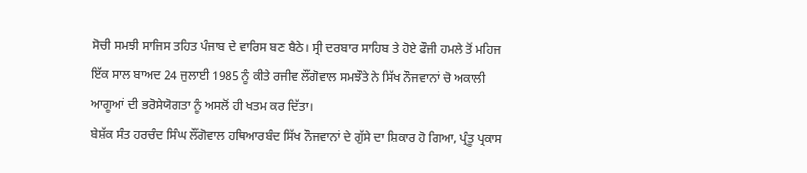ਸੋਚੀ ਸਮਝੀ ਸਾਜਿਸ ਤਹਿਤ ਪੰਜਾਬ ਦੇ ਵਾਰਿਸ ਬਣ ਬੈਠੇ। ਸ੍ਰੀ ਦਰਬਾਰ ਸਾਹਿਬ ਤੇ ਹੋਏ ਫੌਜੀ ਹਮਲੇ ਤੋਂ ਮਹਿਜ ਇੱਕ ਸਾਲ ਬਾਅਦ 24 ਜੁਲਾਈ 1985 ਨੂੰ ਕੀਤੇ ਰਜੀਵ ਲੌਂਗੋਵਾਲ ਸਮਝੌਤੇ ਨੇ ਸਿੱਖ ਨੌਜਵਾਨਾਂ ਚੋ ਅਕਾਲੀ ਆਗੂਆਂ ਦੀ ਭਰੋਸੇਯੋਗਤਾ ਨੂੰ ਅਸਲੋਂ ਹੀ ਖਤਮ ਕਰ ਦਿੱਤਾ।
ਬੇਸ਼ੱਕ ਸੰਤ ਹਰਚੰਦ ਸਿੰਘ ਲੌਂਗੋਵਾਲ ਹਥਿਆਰਬੰਦ ਸਿੱਖ ਨੌਜਵਾਨਾਂ ਦੇ ਗੁੱਸੇ ਦਾ ਸ਼ਿਕਾਰ ਹੋ ਗਿਆ, ਪ੍ਰੰਤੂ ਪ੍ਰਕਾਸ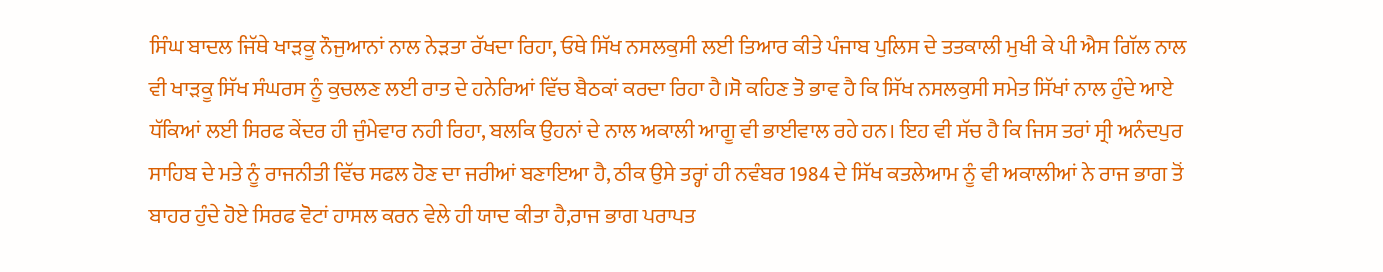ਸਿੰਘ ਬਾਦਲ ਜਿੱਥੇ ਖਾੜਕੂ ਨੌਜੁਆਨਾਂ ਨਾਲ ਨੇੜਤਾ ਰੱਖਦਾ ਰਿਹਾ, ਓਥੇ ਸਿੱਖ ਨਸਲਕੁਸੀ ਲਈ ਤਿਆਰ ਕੀਤੇ ਪੰਜਾਬ ਪੁਲਿਸ ਦੇ ਤਤਕਾਲੀ ਮੁਖੀ ਕੇ ਪੀ ਐਸ ਗਿੱਲ ਨਾਲ ਵੀ ਖਾੜਕੂ ਸਿੱਖ ਸੰਘਰਸ ਨੂੰ ਕੁਚਲਣ ਲਈ ਰਾਤ ਦੇ ਹਨੇਰਿਆਂ ਵਿੱਚ ਬੈਠਕਾਂ ਕਰਦਾ ਰਿਹਾ ਹੈ।ਸੋ ਕਹਿਣ ਤੋ ਭਾਵ ਹੈ ਕਿ ਸਿੱਖ ਨਸਲਕੁਸੀ ਸਮੇਤ ਸਿੱਖਾਂ ਨਾਲ ਹੁੰਦੇ ਆਏ ਧੱਕਿਆਂ ਲਈ ਸਿਰਫ ਕੇਂਦਰ ਹੀ ਜੁੰਮੇਵਾਰ ਨਹੀ ਰਿਹਾ, ਬਲਕਿ ਉਹਨਾਂ ਦੇ ਨਾਲ ਅਕਾਲੀ ਆਗੂ ਵੀ ਭਾਈਵਾਲ ਰਹੇ ਹਨ। ਇਹ ਵੀ ਸੱਚ ਹੈ ਕਿ ਜਿਸ ਤਰਾਂ ਸ੍ਰੀ ਅਨੰਦਪੁਰ ਸਾਹਿਬ ਦੇ ਮਤੇ ਨੂੰ ਰਾਜਨੀਤੀ ਵਿੱਚ ਸਫਲ ਹੋਣ ਦਾ ਜਰੀਆਂ ਬਣਾਇਆ ਹੈ, ਠੀਕ ਉਸੇ ਤਰ੍ਹਾਂ ਹੀ ਨਵੰਬਰ 1984 ਦੇ ਸਿੱਖ ਕਤਲੇਆਮ ਨੂੰ ਵੀ ਅਕਾਲੀਆਂ ਨੇ ਰਾਜ ਭਾਗ ਤੋਂ ਬਾਹਰ ਹੁੰਦੇ ਹੋਏ ਸਿਰਫ ਵੋਟਾਂ ਹਾਸਲ ਕਰਨ ਵੇਲੇ ਹੀ ਯਾਦ ਕੀਤਾ ਹੈ,ਰਾਜ ਭਾਗ ਪਰਾਪਤ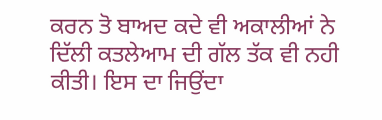ਕਰਨ ਤੋ ਬਾਅਦ ਕਦੇ ਵੀ ਅਕਾਲੀਆਂ ਨੇ ਦਿੱਲੀ ਕਤਲੇਆਮ ਦੀ ਗੱਲ ਤੱਕ ਵੀ ਨਹੀ ਕੀਤੀ। ਇਸ ਦਾ ਜਿਉਂਦਾ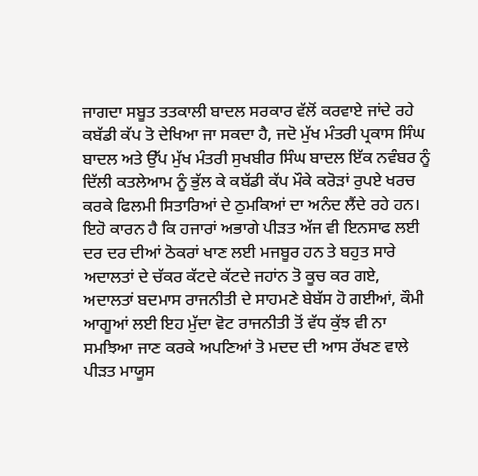ਜਾਗਦਾ ਸਬੂਤ ਤਤਕਾਲੀ ਬਾਦਲ ਸਰਕਾਰ ਵੱਲੋਂ ਕਰਵਾਏ ਜਾਂਦੇ ਰਹੇ ਕਬੱਡੀ ਕੱਪ ਤੋ ਦੇਖਿਆ ਜਾ ਸਕਦਾ ਹੈ, ਜਦੋ ਮੁੱਖ ਮੰਤਰੀ ਪ੍ਰਕਾਸ ਸਿੰਘ ਬਾਦਲ ਅਤੇ ਉੱਪ ਮੁੱਖ ਮੰਤਰੀ ਸੁਖਬੀਰ ਸਿੰਘ ਬਾਦਲ ਇੱਕ ਨਵੰਬਰ ਨੂੰ ਦਿੱਲੀ ਕਤਲੇਆਮ ਨੂੰ ਭੁੱਲ ਕੇ ਕਬੱਡੀ ਕੱਪ ਮੌਕੇ ਕਰੋੜਾਂ ਰੁਪਏ ਖਰਚ ਕਰਕੇ ਫਿਲਮੀ ਸਿਤਾਰਿਆਂ ਦੇ ਠੁਮਕਿਆਂ ਦਾ ਅਨੰਦ ਲੈਂਦੇ ਰਹੇ ਹਨ। ਇਹੋ ਕਾਰਨ ਹੈ ਕਿ ਹਜਾਰਾਂ ਅਭਾਗੇ ਪੀੜਤ ਅੱਜ ਵੀ ਇਨਸਾਫ ਲਈ ਦਰ ਦਰ ਦੀਆਂ ਠੋਕਰਾਂ ਖਾਣ ਲਈ ਮਜਬੂਰ ਹਨ ਤੇ ਬਹੁਤ ਸਾਰੇ ਅਦਾਲਤਾਂ ਦੇ ਚੱਕਰ ਕੱਟਦੇ ਕੱਟਦੇ ਜਹਾਂਨ ਤੋ ਕੂਚ ਕਰ ਗਏ, ਅਦਾਲਤਾਂ ਬਦਮਾਸ ਰਾਜਨੀਤੀ ਦੇ ਸਾਹਮਣੇ ਬੇਬੱਸ ਹੋ ਗਈਆਂ, ਕੌਮੀ ਆਗੂਆਂ ਲਈ ਇਹ ਮੁੱਦਾ ਵੋਟ ਰਾਜਨੀਤੀ ਤੋਂ ਵੱਧ ਕੁੱਝ ਵੀ ਨਾ ਸਮਝਿਆ ਜਾਣ ਕਰਕੇ ਅਪਣਿਆਂ ਤੋ ਮਦਦ ਦੀ ਆਸ ਰੱਖਣ ਵਾਲੇ ਪੀੜਤ ਮਾਯੂਸ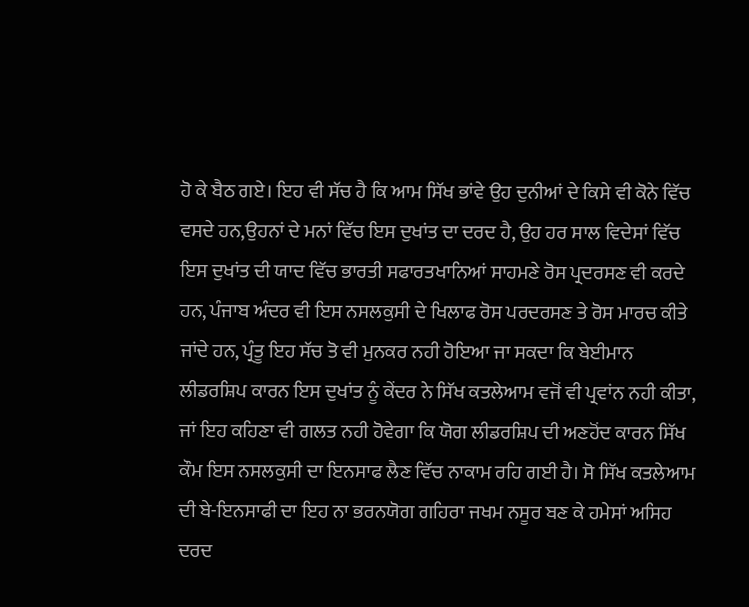ਹੋ ਕੇ ਬੈਠ ਗਏ। ਇਹ ਵੀ ਸੱਚ ਹੈ ਕਿ ਆਮ ਸਿੱਖ ਭਾਂਵੇ ਉਹ ਦੁਨੀਆਂ ਦੇ ਕਿਸੇ ਵੀ ਕੋਨੇ ਵਿੱਚ ਵਸਦੇ ਹਨ,ਉਹਨਾਂ ਦੇ ਮਨਾਂ ਵਿੱਚ ਇਸ ਦੁਖਾਂਤ ਦਾ ਦਰਦ ਹੈ, ਉਹ ਹਰ ਸਾਲ ਵਿਦੇਸਾਂ ਵਿੱਚ ਇਸ ਦੁਖਾਂਤ ਦੀ ਯਾਦ ਵਿੱਚ ਭਾਰਤੀ ਸਫਾਰਤਖਾਨਿਆਂ ਸਾਹਮਣੇ ਰੋਸ ਪ੍ਰਦਰਸਣ ਵੀ ਕਰਦੇ ਹਨ, ਪੰਜਾਬ ਅੰਦਰ ਵੀ ਇਸ ਨਸਲਕੁਸੀ ਦੇ ਖਿਲਾਫ ਰੋਸ ਪਰਦਰਸਣ ਤੇ ਰੋਸ ਮਾਰਚ ਕੀਤੇ ਜਾਂਦੇ ਹਨ, ਪ੍ਰੰਤੂ ਇਹ ਸੱਚ ਤੋ ਵੀ ਮੁਨਕਰ ਨਹੀ ਹੋਇਆ ਜਾ ਸਕਦਾ ਕਿ ਬੇਈਮਾਨ ਲੀਡਰਸ਼ਿਪ ਕਾਰਨ ਇਸ ਦੁਖਾਂਤ ਨੂੰ ਕੇਂਦਰ ਨੇ ਸਿੱਖ ਕਤਲੇਆਮ ਵਜੋਂ ਵੀ ਪ੍ਰਵਾਂਨ ਨਹੀ ਕੀਤਾ, ਜਾਂ ਇਹ ਕਹਿਣਾ ਵੀ ਗਲਤ ਨਹੀ ਹੋਵੇਗਾ ਕਿ ਯੋਗ ਲੀਡਰਸ਼ਿਪ ਦੀ ਅਣਹੋਂਦ ਕਾਰਨ ਸਿੱਖ ਕੌਮ ਇਸ ਨਸਲਕੁਸੀ ਦਾ ਇਨਸਾਫ ਲੈਣ ਵਿੱਚ ਨਾਕਾਮ ਰਹਿ ਗਈ ਹੈ। ਸੋ ਸਿੱਖ ਕਤਲੇਆਮ ਦੀ ਬੇ-ਇਨਸਾਫੀ ਦਾ ਇਹ ਨਾ ਭਰਨਯੋਗ ਗਹਿਰਾ ਜਖਮ ਨਸੂਰ ਬਣ ਕੇ ਹਮੇਸਾਂ ਅਸਿਹ ਦਰਦ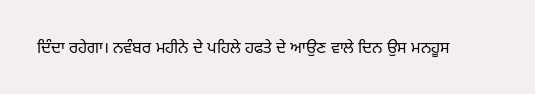ਦਿੰਦਾ ਰਹੇਗਾ। ਨਵੰਬਰ ਮਹੀਨੇ ਦੇ ਪਹਿਲੇ ਹਫਤੇ ਦੇ ਆਉਣ ਵਾਲੇ ਦਿਨ ਉਸ ਮਨਹੂਸ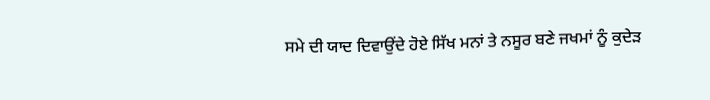ਸਮੇ ਦੀ ਯਾਦ ਦਿਵਾਉਂਦੇ ਹੋਏ ਸਿੱਖ ਮਨਾਂ ਤੇ ਨਸੂਰ ਬਣੇ ਜਖਮਾਂ ਨੂੰ ਕੁਦੇੜ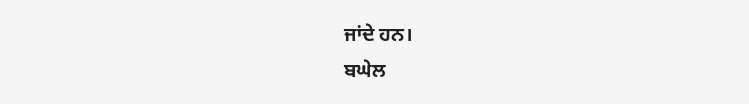ਜਾਂਦੇ ਹਨ।
ਬਘੇਲ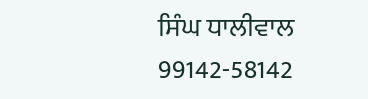ਸਿੰਘ ਧਾਲੀਵਾਲ
99142-58142